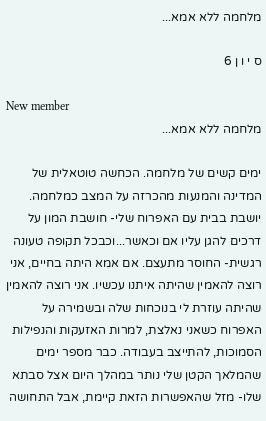מלחמה ללא אמא...

ס י ו ן 6

New member
מלחמה ללא אמא...

ימים קשים של מלחמה. הכחשה טוטאלית של המדינה והמנעות מהכרזה על המצב כמלחמה. יושבת בבית עם האפרוח שלי- חושבת המון על דרכים להגן עליו אם וכאשר...וכבכל תקופה טעונה רגשית- החוסר מתעצם. אם אמא היתה בחיים, אני רוצה להאמין שהיתה איתנו עכשיו. אני רוצה להאמין שהיתה עוזרת לי בנוכחות שלה ובשמירה על האפרוח כשאני נאלצת, למרות האזעקות והנפילות הסמוכות, להתייצב בעבודה. כבר מספר ימים שהמלאך הקטן שלי נותר במהלך היום אצל סבתא שלו- מזל שהאפשרות הזאת קיימת, אבל התחושה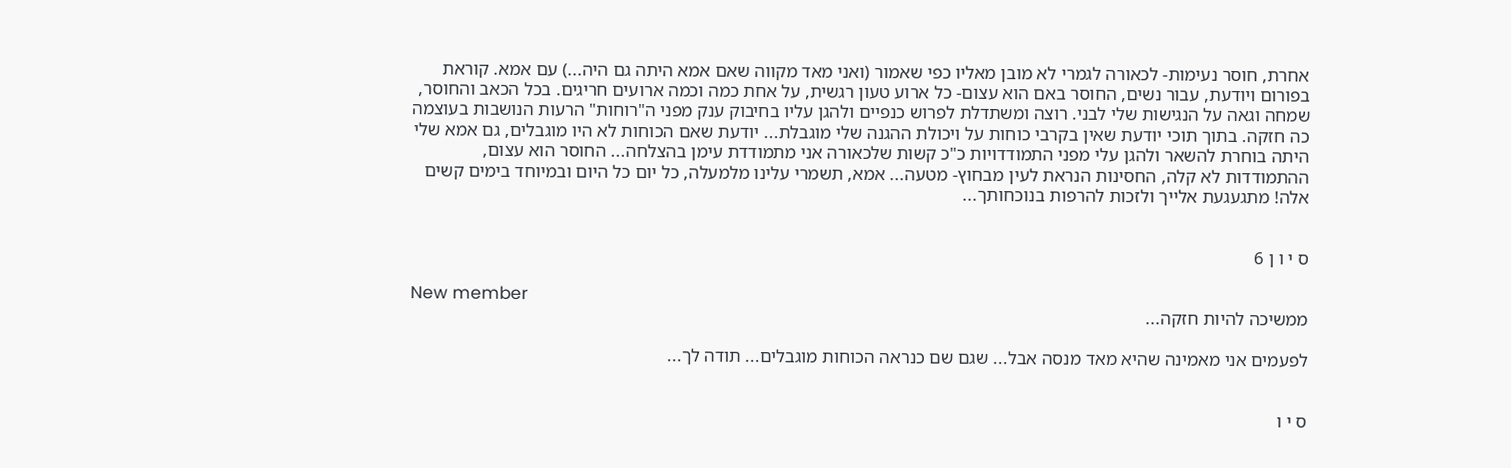אחרת, חוסר נעימות- לכאורה לגמרי לא מובן מאליו כפי שאמור (ואני מאד מקווה שאם אמא היתה גם היה...) עם אמא. קוראת בפורום ויודעת, עבור נשים, החוסר באם הוא עצום- כל ארוע טעון רגשית, על אחת כמה וכמה ארועים חריגים. בכל הכאב והחוסר, שמחה וגאה על הנגישות שלי לבני. רוצה ומשתדלת לפרוש כנפיים ולהגן עליו בחיבוק ענק מפני ה"רוחות" הרעות הנושבות בעוצמה כה חזקה. בתוך תוכי יודעת שאין בקרבי כוחות על ויכולת ההגנה שלי מוגבלת... יודעת שאם הכוחות לא היו מוגבלים, גם אמא שלי היתה בוחרת להשאר ולהגן עלי מפני התמודדויות כ"כ קשות שלכאורה אני מתמודדת עימן בהצלחה... החוסר הוא עצום, ההתמודדות לא קלה, החסינות הנראת לעין מבחוץ- מטעה... אמא, תשמרי עלינו מלמעלה, כל יום כל היום ובמיוחד בימים קשים אלה! מתגעגעת אלייך ולזכות להרפות בנוכחותך...


ס י ו ן 6

New member
ממשיכה להיות חזקה...

לפעמים אני מאמינה שהיא מאד מנסה אבל... שגם שם כנראה הכוחות מוגבלים... תודה לך...


ס י ו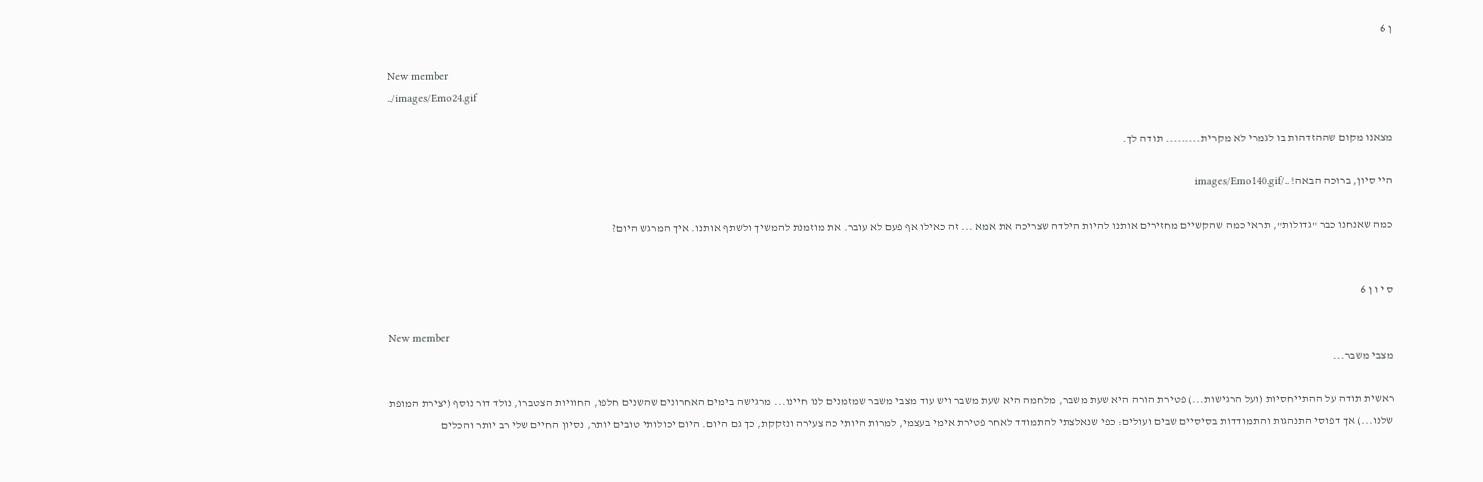ן 6

New member
../images/Emo24.gif

מצאנו מקום שההזדהות בו לגמרי לא מקרית......... תודה לך.

היי סיון, ברוכה הבאה! ../images/Emo140.gif

כמה שאנחנו כבר "גדולות", תראי כמה שהקשיים מחזירים אותנו להיות הילדה שצריכה את אמא ... זה כאילו אף פעם לא עובר. את מוזמנת להמשיך ולשתף אותנו. איך המרגש היום?


ס י ו ן 6

New member
מצבי משבר...

ראשית תודה על ההתייחסיות (ועל הרגישות...) פטירת הורה היא שעת משבר, מלחמה היא שעת משבר ויש עוד מצבי משבר שמזמנים לנו חיינו... מרגישה בימים האחרונים שהשנים חלפו, החוויות הצטברו, נולד דור נוסף (יצירת המופת שלנו...) אך דפוסי התנהגות והתמודדות בסיסיים שבים ועולים: כפי שנאלצתי להתמודד לאחר פטירת אימי בעצמי, למרות היותי כה צעירה ונזקקת, כך גם היום. היום יכולותי טובים יותר, נסיון החיים שלי רב יותר והכלים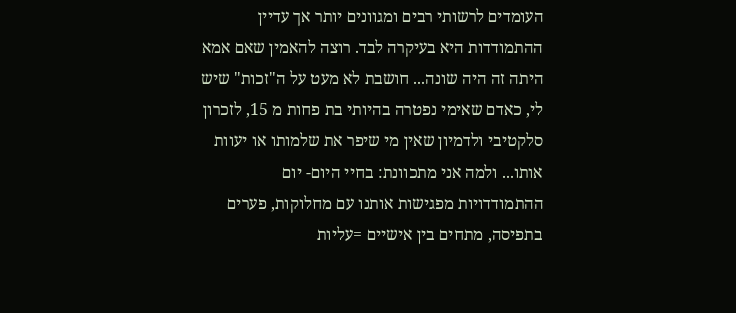העומדים לרשותי רבים ומגוונים יותר אך עדיין ההתמודדות היא בעיקרה לבד. רוצה להאמין שאם אמא היתה זה היה שונה... חושבת לא מעט על ה"זכות" שיש לי, כאדם שאימי נפטרה בהיותי בת פחות מ 15, לזכרון סלקטיבי ולדמיון שאין מי שיפר את שלמותו או יעוות אותו... ולמה אני מתכוונת: בחיי היום- יום ההתמודדויות מפגישות אותנו עם מחלוקות, פערים בתפיסה, מתחים בין אישיים =עליות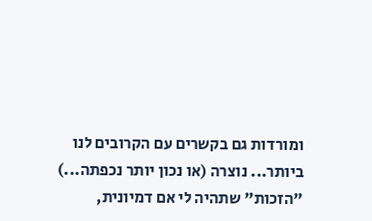ומורדות גם בקשרים עם הקרובים לנו ביותר... נוצרה (או נכון יותר נכפתה...) "הזכות" שתהיה לי אם דמיונית,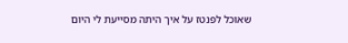שאוכל לפנטז על איך היתה מסייעת לי היום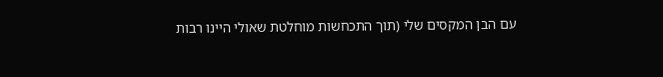עם הבן המקסים שלי (תוך התכחשות מוחלטת שאולי היינו רבות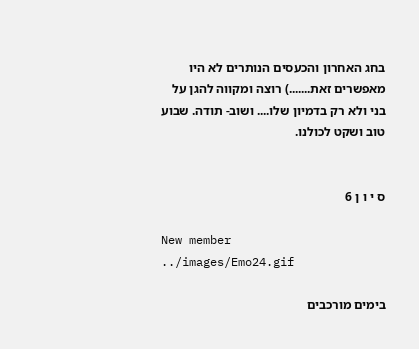בחג האחרון והכעסים הנותרים לא היו מאפשרים זאת.......) רוצה ומקווה להגן על בני ולא רק בדמיון שלו.... ושוב- תודה. שבוע טוב ושקט לכולנו.


ס י ו ן 6

New member
../images/Emo24.gif

בימים מורכבים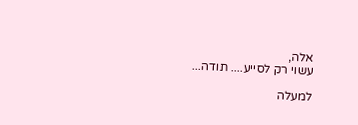אלה,
עשוי רק לסייע.... תודה...

למעלה